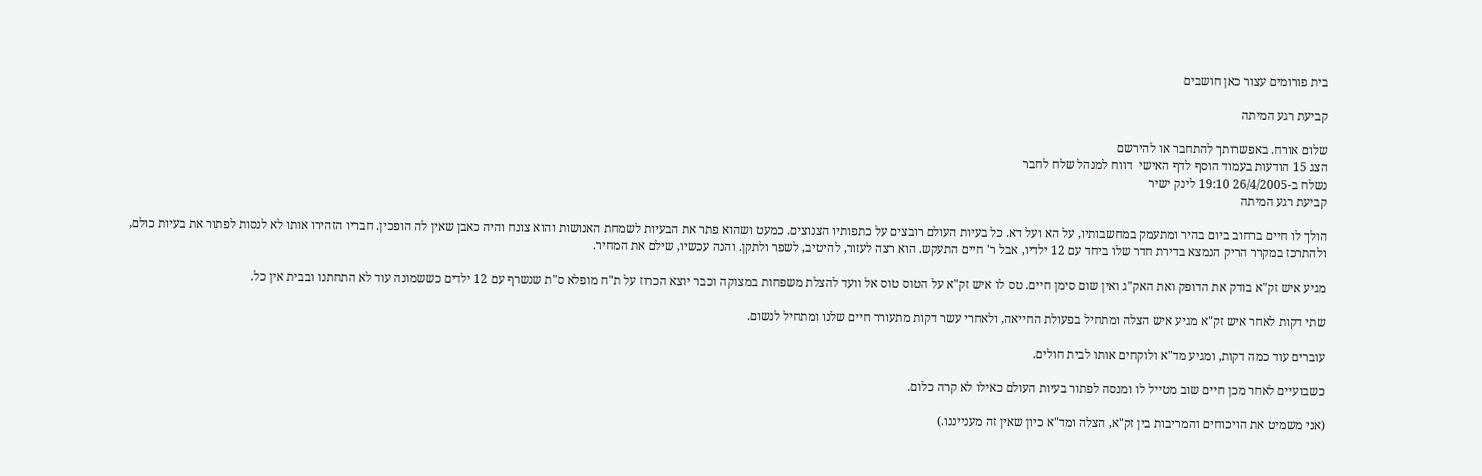בית פורומים עצור כאן חושבים

קביעת רגע המיתה

שלום אורח. באפשרותך להתחבר או להירשם
הצג 15 הודעות בעמוד הוסף לדף האישי  דווח למנהל שלח לחבר
נשלח ב-26/4/2005 19:10 לינק ישיר
קביעת רגע המיתה

הולך לו חיים ברחוב ביום בהיר ומתעמק במחשבותיו, על הא ועל דא. כל בעיות העולם רובצים על כתפותיו הצנוצים. כמעט ושהוא פתר את הבעיות לשמחת האנושות והוא צונח והיה כאבן שאין לה הופכין. חבריו הזהירו אותו לא לנסות לפתור את בעיות כולם, ולהתרכז במקרר הריק הנמצא בדירת חדר שלו ביחד עם 12 ילדיו, אבל ר' חיים התעקש. הוא רצה לעזור, להיטיב, לשפר ולתקן. והנה עכשיו, שילם את המחיר.

מגיע איש זק"א בודק את הדופק ואת האק"ג ואין שום סימן חיים. טס לו איש זק"א על הטוס טוס אל וועד להצלת משפחות במצוקה וכבר יוצא הכרוז על ת"ח מופלא ס"ת שנשרף עם 12 ילדים כששמונה עוד לא התחתנו ובבית אין כל.

שתי דקות לאחר איש זק"א מגיע איש הצלה ומתחיל בפעולת החייאה, ולאחרי עשר דקות מתעורר חיים שלנו ומתחיל לנשום.

עוברים עוד כמה דקות, ומגיע מד"א ולוקחים אותו לבית חולים.

כשבועיים לאחר מכן חיים שוב מטייל לו ומנסה לפתור בעיות העולם כאילו לא קרה כלום.

(אני משמיט את הויכוחים והמריבות בין זק"א, הצלה ומד"א כיון שאין זה מענייננו.)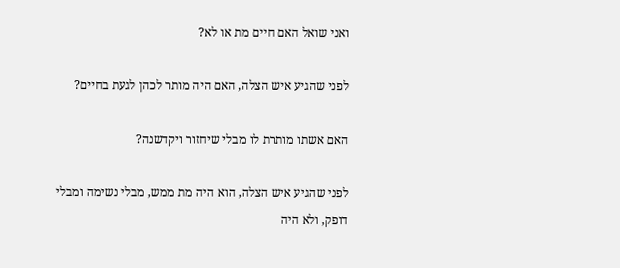ואני שואל האם חיים מת או לא?

לפני שהגיע איש הצלה, האם היה מותר לכהן לגעת בחיים?

האם אשתו מותרת לו מבלי שיחזור ויקדשנה?

לפני שהגיע איש הצלה, הוא היה מת ממש, מבלי נשימה ומבלי דופק, ולא היה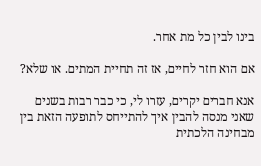בינו לבין כל מת אחר.

אם הוא חזר לחיים, אז זה תחיית המתים. או שלא?

אנא חברים יקרים, עזרו לי, כי כבר רבות בשנים שאני מנסה להבין איך להתייחס לתופעה הזאת בין מבחינה הלכתית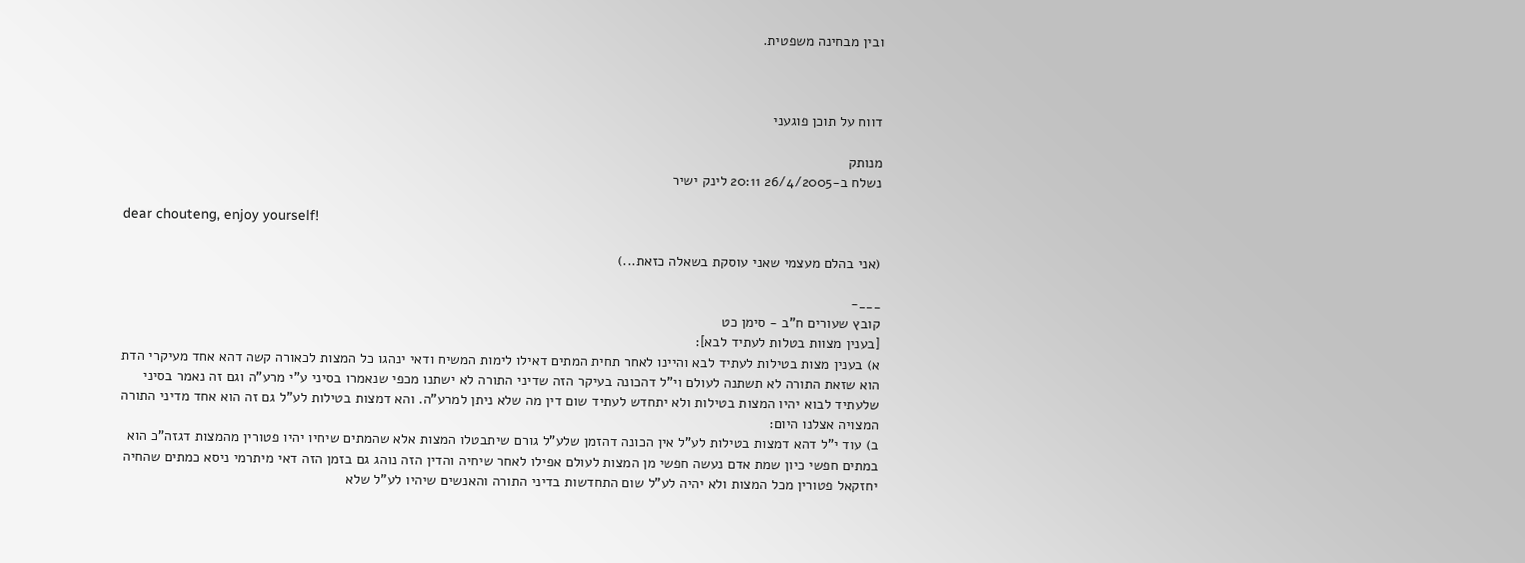ובין מבחינה משפטית.



דווח על תוכן פוגעני

מנותק
נשלח ב-26/4/2005 20:11 לינק ישיר

dear chouteng, enjoy yourself!

(אני בהלם מעצמי שאני עוסקת בשאלה כזאת...)

___-
קובץ שעורים ח"ב - סימן כט
[בענין מצוות בטלות לעתיד לבא]:
א) בענין מצות בטילות לעתיד לבא והיינו לאחר תחית המתים דאילו לימות המשיח ודאי ינהגו כל המצות לכאורה קשה דהא אחד מעיקרי הדת הוא שזאת התורה לא תשתנה לעולם וי"ל דהכונה בעיקר הזה שדיני התורה לא ישתנו מכפי שנאמרו בסיני ע"י מרע"ה וגם זה נאמר בסיני שלעתיד לבוא יהיו המצות בטילות ולא יתחדש לעתיד שום דין מה שלא ניתן למרע"ה. והא דמצות בטילות לע"ל גם זה הוא אחד מדיני התורה המצויה אצלנו היום:
ב) עוד י"ל דהא דמצות בטילות לע"ל אין הכונה דהזמן שלע"ל גורם שיתבטלו המצות אלא שהמתים שיחיו יהיו פטורין מהמצות דגזה"כ הוא במתים חפשי כיון שמת אדם נעשה חפשי מן המצות לעולם אפילו לאחר שיחיה והדין הזה נוהג גם בזמן הזה דאי מיתרמי ניסא כמתים שהחיה יחזקאל פטורין מכל המצות ולא יהיה לע"ל שום התחדשות בדיני התורה והאנשים שיהיו לע"ל שלא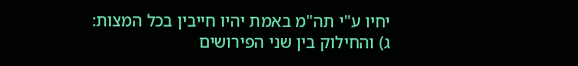יחיו ע"י תה"מ באמת יהיו חייבין בכל המצות:
ג) והחילוק בין שני הפירושים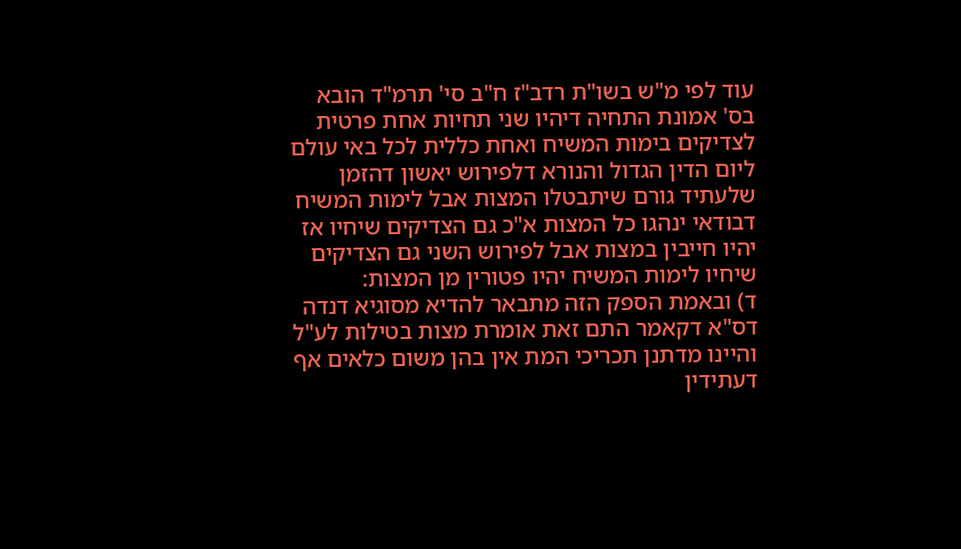עוד לפי מ"ש בשו"ת רדב"ז ח"ב סי' תרמ"ד הובא בס' אמונת התחיה דיהיו שני תחיות אחת פרטית לצדיקים בימות המשיח ואחת כללית לכל באי עולם ליום הדין הגדול והנורא דלפירוש יאשון דהזמן שלעתיד גורם שיתבטלו המצות אבל לימות המשיח דבודאי ינהגו כל המצות א"כ גם הצדיקים שיחיו אז יהיו חייבין במצות אבל לפירוש השני גם הצדיקים שיחיו לימות המשיח יהיו פטורין מן המצות:
ד) ובאמת הספק הזה מתבאר להדיא מסוגיא דנדה דס"א דקאמר התם זאת אומרת מצות בטילות לע"ל והיינו מדתנן תכריכי המת אין בהן משום כלאים אף דעתידין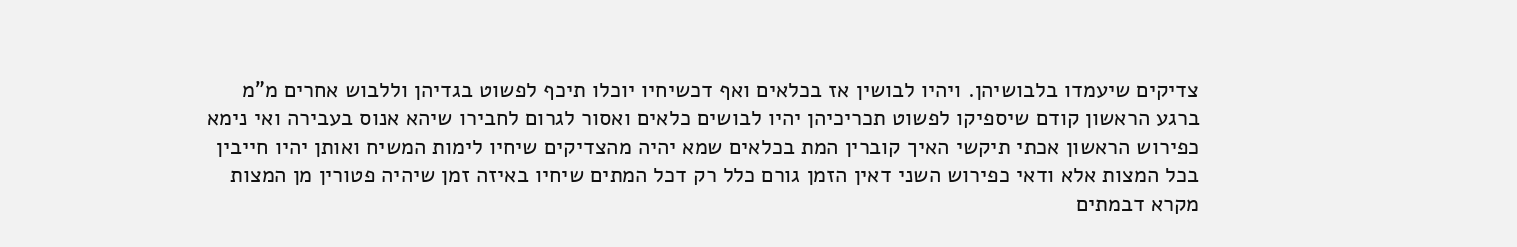צדיקים שיעמדו בלבושיהן. ויהיו לבושין אז בכלאים ואף דכשיחיו יוכלו תיכף לפשוט בגדיהן וללבוש אחרים מ"מ ברגע הראשון קודם שיספיקו לפשוט תכריכיהן יהיו לבושים כלאים ואסור לגרום לחבירו שיהא אנוס בעבירה ואי נימא כפירוש הראשון אכתי תיקשי האיך קוברין המת בכלאים שמא יהיה מהצדיקים שיחיו לימות המשיח ואותן יהיו חייבין בכל המצות אלא ודאי כפירוש השני דאין הזמן גורם כלל רק דכל המתים שיחיו באיזה זמן שיהיה פטורין מן המצות מקרא דבמתים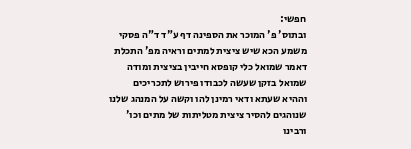חפשי:
ובתוס' פ' המוכר את הספינה דף ע"ד ד"ה פסקי משמע הכא שיש ציצית למתים וראיה מפ' התכלת דאמר שמואל כלי קופסא חייבין בציצית ומודה שמואל בזקן שעשה לכבודו פירוש לתכריכים וההיא שעתא ודאי רמינן להו וקשה על המנהג שלנו שנוהגים להסיר ציצית מטליתות של מתים וכו' ורבינו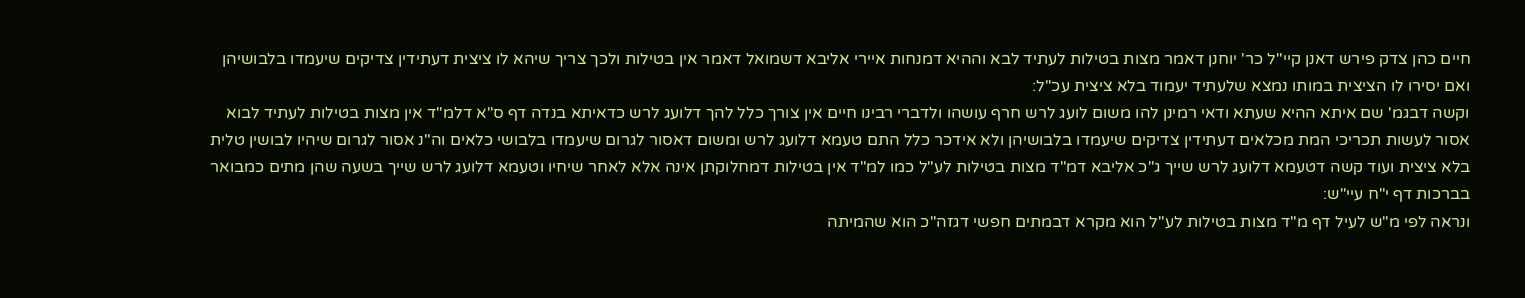חיים כהן צדק פירש דאנן קיי"ל כר' יוחנן דאמר מצות בטילות לעתיד לבא וההיא דמנחות איירי אליבא דשמואל דאמר אין בטילות ולכך צריך שיהא לו ציצית דעתידין צדיקים שיעמדו בלבושיהן ואם יסירו לו הציצית במותו נמצא שלעתיד יעמוד בלא ציצית עכ"ל:
וקשה דבגמ' שם איתא ההיא שעתא ודאי רמינן להו משום לועג לרש חרף עושהו ולדברי רבינו חיים אין צורך כלל להך דלועג לרש כדאיתא בנדה דף ס"א דלמ"ד אין מצות בטילות לעתיד לבוא אסור לעשות תכריכי המת מכלאים דעתידין צדיקים שיעמדו בלבושיהן ולא אידכר כלל התם טעמא דלועג לרש ומשום דאסור לגרום שיעמדו בלבושי כלאים וה"נ אסור לגרום שיהיו לבושין טלית בלא ציצית ועוד קשה דטעמא דלועג לרש שייך ג"כ אליבא דמ"ד מצות בטילות לע"ל כמו למ"ד אין בטילות דמחלוקתן אינה אלא לאחר שיחיו וטעמא דלועג לרש שייך בשעה שהן מתים כמבואר בברכות דף י"ח עיי"ש:
ונראה לפי מ"ש לעיל דף מ"ד מצות בטילות לע"ל הוא מקרא דבמתים חפשי דגזה"כ הוא שהמיתה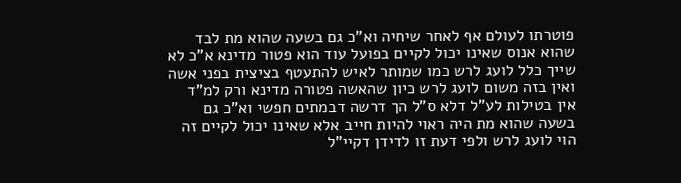פוטרתו לעולם אף לאחר שיחיה וא"כ גם בשעה שהוא מת לבד שהוא אנוס שאינו יכול לקיים בפועל עוד הוא פטור מדינא א"כ לא שייך כלל לועג לרש כמו שמותר לאיש להתעטף בציצית בפני אשה ואין בזה משום לועג לרש כיון שהאשה פטורה מדינא ורק למ"ד אין בטילות לע"ל דלא ס"ל הך דרשה דבמתים חפשי וא"כ גם בשעה שהוא מת היה ראוי להיות חייב אלא שאינו יכול לקיים זה הוי לועג לרש ולפי דעת זו לדידן דקיי"ל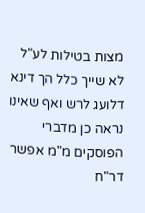מצות בטילות לע"ל לא שייך כלל הך דינא דלועג לרש ואף שאינו נראה כן מדברי הפוסקים מ"מ אפשר דר"ח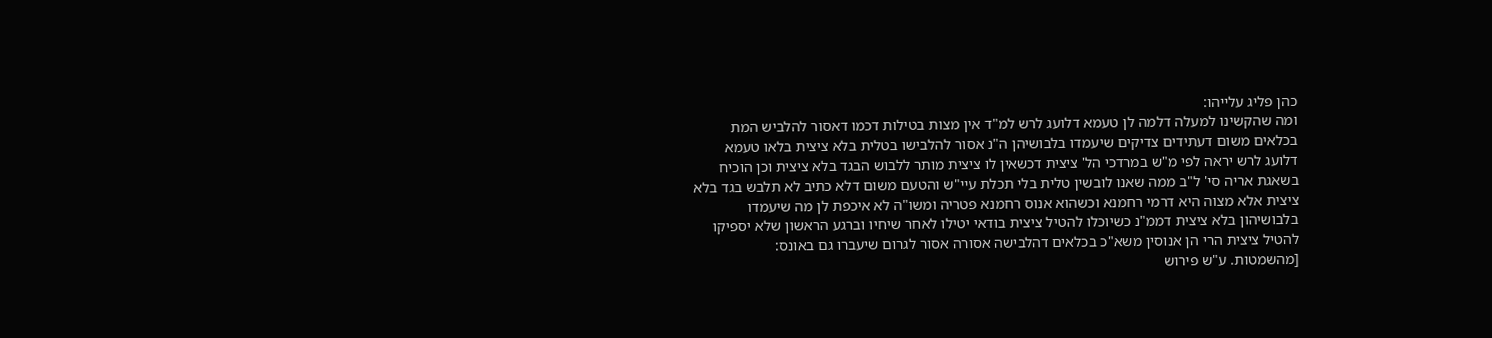כהן פליג עלייהו:
ומה שהקשינו למעלה דלמה לן טעמא דלועג לרש למ"ד אין מצות בטילות דכמו דאסור להלביש המת בכלאים משום דעתידים צדיקים שיעמדו בלבושיהן ה"נ אסור להלבישו בטלית בלא ציצית בלאו טעמא דלועג לרש יראה לפי מ"ש במרדכי הל' ציצית דכשאין לו ציצית מותר ללבוש הבגד בלא ציצית וכן הוכיח בשאגת אריה סי' ל"ב ממה שאנו לובשין טלית בלי תכלת עיי"ש והטעם משום דלא כתיב לא תלבש בגד בלא ציצית אלא מצוה היא דרמי רחמנא וכשהוא אנוס רחמנא פטריה ומשו"ה לא איכפת לן מה שיעמדו בלבושיהון בלא ציצית דממ"נ כשיוכלו להטיל ציצית בודאי יטילו לאחר שיחיו וברגע הראשון שלא יספיקו להטיל ציצית הרי הן אנוסין משא"כ בכלאים דהלבישה אסורה אסור לגרום שיעברו גם באונס:
[מהשמטות. ע"ש פירוש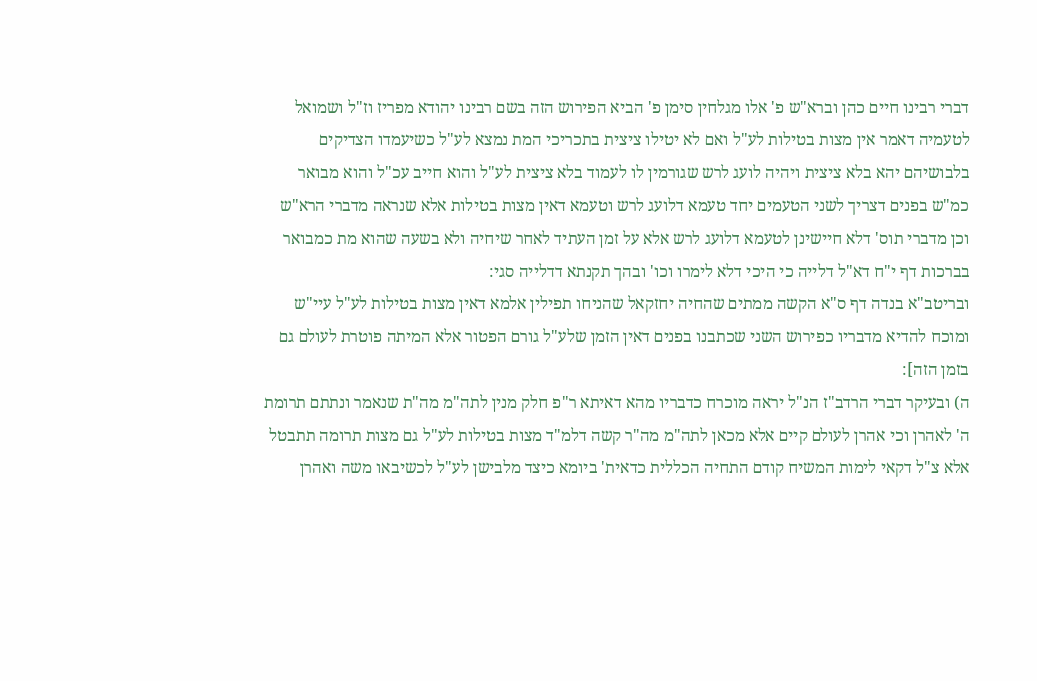דברי רבינו חיים כהן וברא"ש פ' אלו מגלחין סימן פ' הביא הפירוש הזה בשם רבינו יהודא מפריז וז"ל ושמואל לטעמיה דאמר אין מצות בטילות לע"ל ואם לא יטילו ציצית בתכריכי המת נמצא לע"ל כשיעמדו הצדיקים בלבושיהם יהא בלא ציצית ויהיה לועג לרש שגורמין לו לעמוד בלא ציצית לע"ל והוא חייב עכ"ל והוא מבואר כמ"ש בפנים דצריך לשני הטעמים יחד טעמא דלועג לרש וטעמא דאין מצות בטילות אלא שנראה מדברי הרא"ש וכן מדברי תוס' דלא חיישינן לטעמא דלועג לרש אלא על זמן העתיד לאחר שיחיה ולא בשעה שהוא מת כמבואר בברכות דף י"ח דא"ל דלייה כי היכי דלא לימרו וכו' ובהך תקנתא דדלייה סגי:
ובריטב"א בנדה דף ס"א הקשה ממתים שהחיה יחזקאל שהניחו תפילין אלמא דאין מצות בטילות לע"ל עיי"ש ומוכח להדיא מדבריו כפירוש השני שכתבנו בפנים דאין הזמן שלע"ל גורם הפטור אלא המיתה פוטרת לעולם גם בזמן הזה]:
ה) ובעיקר דברי הרדב"ז הנ"ל יראה מוכרח כדבריו מהא דאיתא ר"פ חלק מנין לתה"מ מה"ת שנאמר ונתתם תרומת ה' לאהרן וכי אהרן לעולם קיים אלא מכאן לתה"מ מה"ר קשה דלמ"ד מצות בטילות לע"ל גם מצות תרומה תתבטל אלא צ"ל דקאי לימות המשיח קודם התחיה הכללית כדאית' ביומא כיצד מלבישן לע"ל לכשיבאו משה ואהרן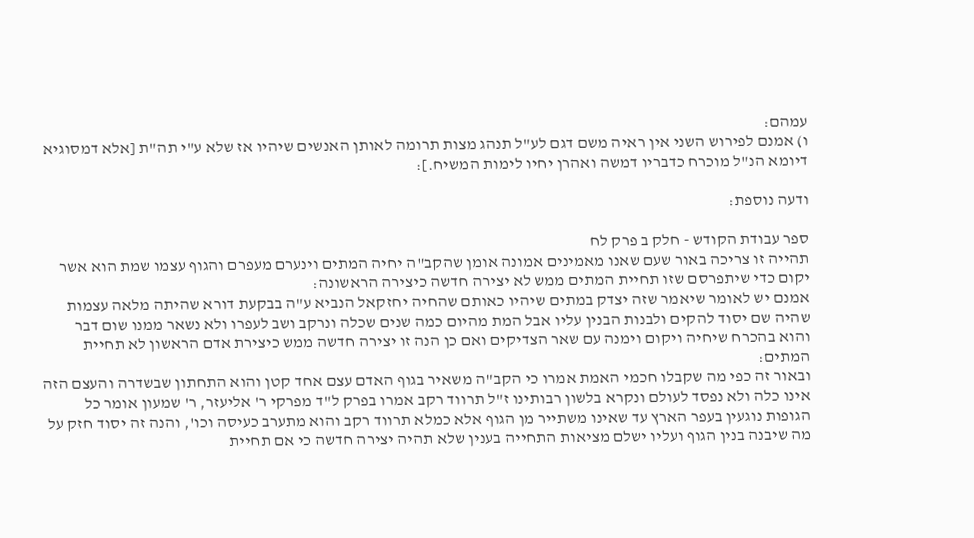עמהם:
ו) אמנם לפירוש השני אין ראיה משם דגם לע"ל תנהג מצות תרומה לאותן האנשים שיהיו אז שלא ע"י תה"ת [אלא דמסוגיא דיומא הנ"ל מוכרח כדבריו דמשה ואהרן יחיו לימות המשיח.]:

ודעה נוספת:

ספר עבודת הקודש - חלק ב פרק לח
תהייה זו צריכה באור שעם שאנו מאמינים אמונה אומן שהקב"ה יחיה המתים וינערם מעפרם והגוף עצמו שמת הוא אשר יקום כדי שיתפרסם שזו תחיית המתים ממש לא יצירה חדשה כיצירה הראשונה:
אמנם יש לאומר שיאמר שזה יצדק במתים שיהיו כאותם שהחיה יחזקאל הנביא ע"ה בבקעת דורא שהיתה מלאה עצמות שהיה שם יסוד להקים ולבנות הבנין עליו אבל המת מהיום כמה שנים שכלה ונרקב ושב לעפרו ולא נשאר ממנו שום דבר והוא בהכרח שיחיה ויקום וימנה עם שאר הצדיקים ואם כן הנה זו יצירה חדשה ממש כיצירת אדם הראשון לא תחיית המתים:
ובאור זה כפי מה שקבלו חכמי האמת אמרו כי הקב"ה משאיר בגוף האדם עצם אחד קטן והוא התחתון שבשדרה והעצם הזה אינו כלה ולא נפסד לעולם ונקרא בלשון רבותינו ז"ל תרווד רקב אמרו בפרק ל"ד מפרקי ר' אליעזר, ר' שמעון אומר כל הגופות נוגעין בעפר הארץ עד שאינו משתייר מן הגוף אלא כמלא תרווד רקב והוא מתערב כעיסה וכו', והנה זה יסוד חזק על מה שיבנה בנין הגוף ועליו ישלם מציאות התחייה בענין שלא תהיה יצירה חדשה כי אם תחיית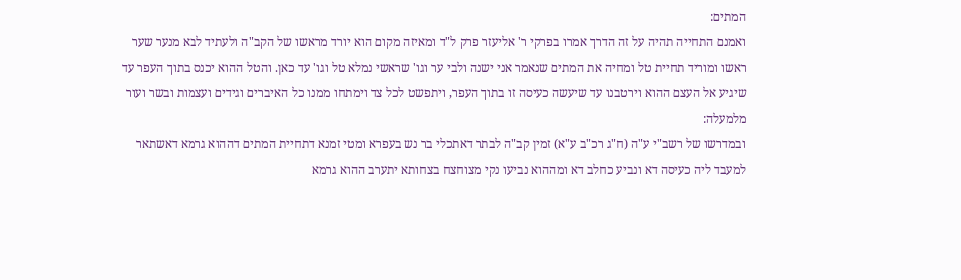המתים:
ואמנם התחייה תהיה על זה הדרך אמרו בפרקי ר' אליעזר פרק ל"ד ומאיזה מקום הוא יורד מראשו של הקב"ה ולעתיד לבא מנער שער ראשו ומוריד תחיית טל ומחיה את המתים שנאמר אני ישנה ולבי ער וגו' שראשי נמלא טל וגו' עד כאן. והטל ההוא יכנס בתוך העפר עד שיגיע אל העצם ההוא וירטבנו עד שיעשה כעיסה זו בתוך העפר, ויתפשט לכל צד וימתחו ממנו כל האיברים וגידים ועצמות ובשר ועור מלמעלה:
ובמדרשו של רשב"י ע"ה (ח"ג רכ"ב ע"א) זמין קב"ה לבתר דאתכלי בר נש בעפרא ומטי זמנא דתחיית המתים דההוא גרמא דאשתאר למעבד ליה כעיסה דא ונביע כחלב דא ומההוא נביעו נקי מצוחצח בצחותא יתערב ההוא גרמא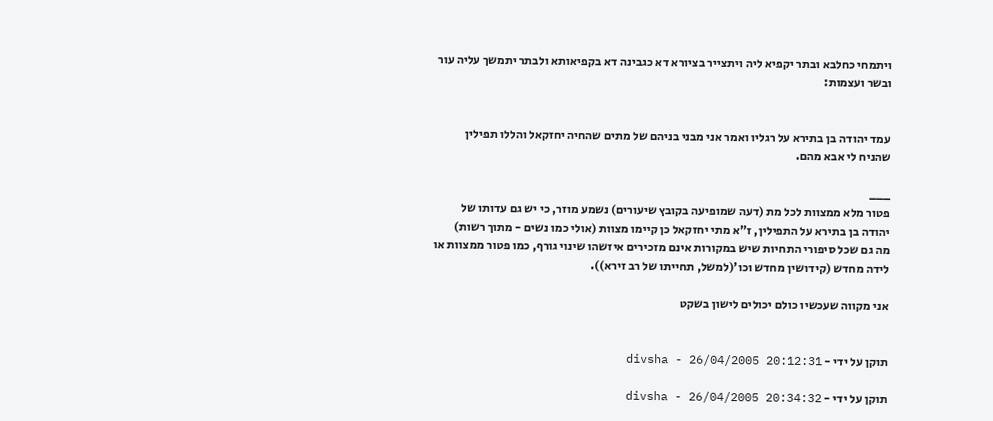ויתמחי כחלבא ובתר יקפיא ליה ויתצייר בציורא דא כגבינה דא בקפיאותא ולבתר יתמשך עליה עור ובשר ועצמות:


עמד יהודה בן בתירא על רגליו ואמר אני מבני בניהם של מתים שהחיה יחזקאל והללו תפילין שהניח לי אבא מהם.

___
פטור מלא ממצוות לכל מת (דעה שמופיעה בקובץ שיעורים) נשמע מוזר, כי יש גם עדותו של יהודה בן בתירא על התפילין, ז"א מתי יחזקאל כן קיימו מצוות (אולי כמו נשים - מתוך רשות)
מה גם שכל סיפורי התחיות שיש במקורות אינם מזכירים איזשהו שינוי גורף, כמו פטור ממצוות או לידה מחדש (קידושין מחדש וכו'(למשל, תחייתו של רב זירא)).

אני מקווה שעכשיו כולם יכולים לישון בשקט


תוקן על ידי - divsha - 26/04/2005 20:12:31

תוקן על ידי - divsha - 26/04/2005 20:34:32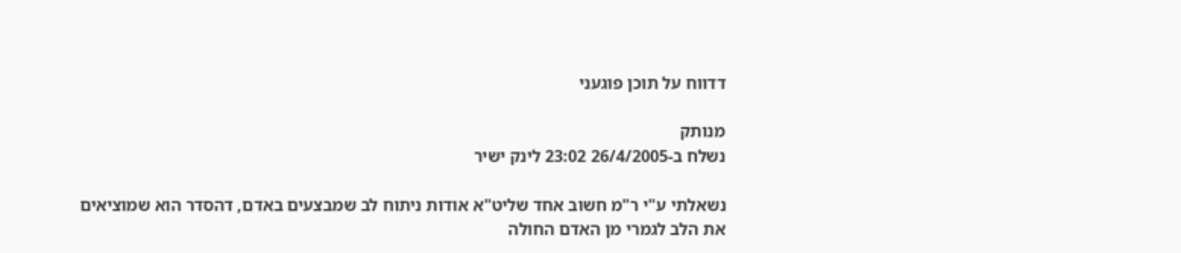דדווח על תוכן פוגעני

מנותק
נשלח ב-26/4/2005 23:02 לינק ישיר

נשאלתי ע"י ר"מ חשוב אחד שליט"א אודות ניתוח לב שמבצעים באדם, דהסדר הוא שמוציאים את הלב לגמרי מן האדם החולה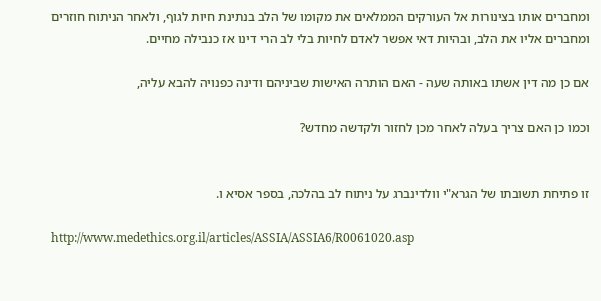ומחברים אותו בצינורות אל העורקים הממלאים את מקומו של הלב בנתינת חיות לגוף, ולאחר הניתוח חוזרים ומחברים אליו את הלב, ובהיות דאי אפשר לאדם לחיות בלי לב הרי דינו אז כנבילה מחיים.

אם כן מה דין אשתו באותה שעה - האם הותרה האישות שביניהם ודינה כפנויה להבא עליה,

וכמו כן האם צריך בעלה לאחר מכן לחזור ולקדשה מחדש?


זו פתיחת תשובתו של הגרא"י וולדינברג על ניתוח לב בהלכה, בספר אסיא ו.

http://www.medethics.org.il/articles/ASSIA/ASSIA6/R0061020.asp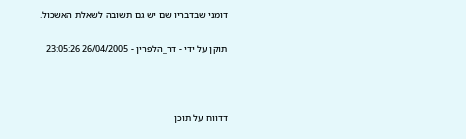דומני שבדבריו שם יש גם תשובה לשאלת האשכול.

תוקן על ידי - דר_הלפרין - 26/04/2005 23:05:26



דדווח על תוכן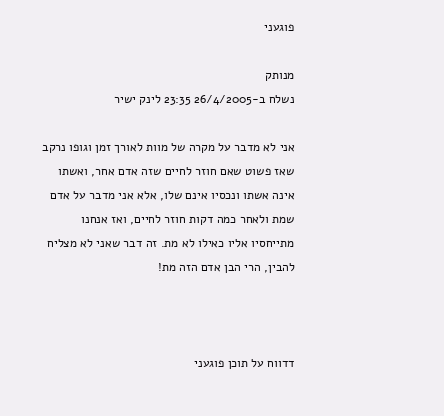פוגעני

מנותק
נשלח ב-26/4/2005 23:35 לינק ישיר

אני לא מדבר על מקרה של מוות לאורך זמן וגופו נרקב שאז פשוט שאם חוזר לחיים שזה אדם אחר, ואשתו אינה אשתו ונכסיו אינם שלו, אלא אני מדבר על אדם שמת ולאחר כמה דקות חוזר לחיים, ואז אנחנו מתייחסיו אליו כאילו לא מת. זה דבר שאני לא מצליח להבין, הרי הבן אדם הזה מת!



דדווח על תוכן פוגעני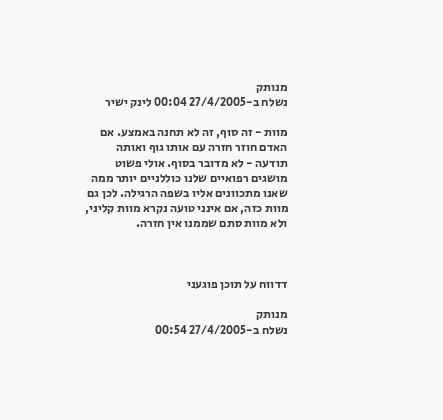מנותק
נשלח ב-27/4/2005 00:04 לינק ישיר

מוות - זה סוף, זה לא תחנה באמצע. אם האדם חוזר חזרה עם אותו גוף ואותה תודעה - לא מדובר בסוף. אולי פשוט מושגים רפואיים שלנו כוללניים יותר ממה שאנו מתכוונים אליו בשפה הרגילה. לכן גם מוות כזה, אם אינני טועה נקרא מוות קליני, ולא מוות סתם שממנו אין חזרה.



דדווח על תוכן פוגעני

מנותק
נשלח ב-27/4/2005 00:54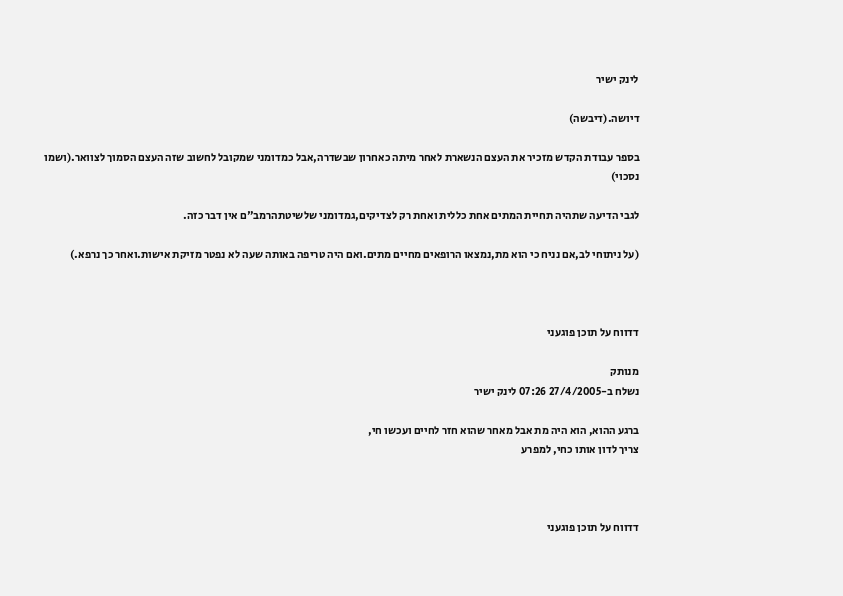לינק ישיר

דיושה.(דיבשה)

בספר עבודת הקדש מזכיר את העצם הנשארת לאחר מיתה כאחרון שבשדרה,אבל כמדומני שמקובל לחשוב שזה העצם הסמוך לצוואר.(ושמו נסכוי)

לגבי הדיעה שתהיה תחיית המתים אחת כללית ואחת רק לצדיקים,גמדומני שלשיטתהרמב"ם אין דבר כזה.

(על ניתוחי לב,אם נניח כי הוא מת,נמצאו הרופאים מחיים מתים.ואם היה טריפה באותה שעה לא נפטר מזיקת אישות.ואחר כך נרפא.)



דדווח על תוכן פוגעני

מנותק
נשלח ב-27/4/2005 07:26 לינק ישיר

ברגע ההוא, הוא היה מת אבל מאחר שהוא חזר לחיים ועכשו חי,
צריך לדון אותו כחי, למפרע



דדווח על תוכן פוגעני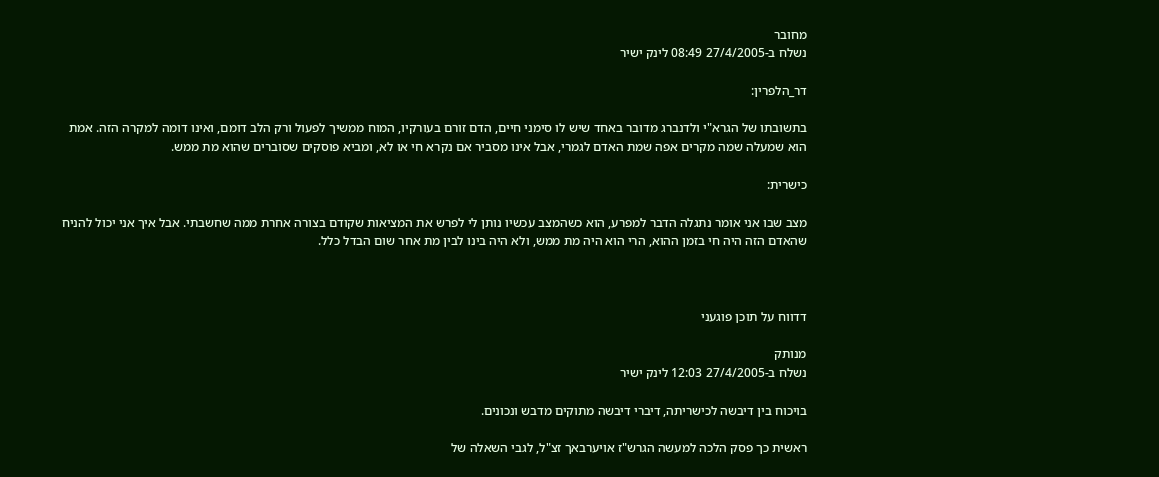מחובר
נשלח ב-27/4/2005 08:49 לינק ישיר

דר_הלפרין:

בתשובתו של הגרא"י ולדנברג מדובר באחד שיש לו סימני חיים, הדם זורם בעורקיו, המוח ממשיך לפעול ורק הלב דומם, ואינו דומה למקרה הזה. אמת הוא שמעלה שמה מקרים אפה שמת האדם לגמרי, אבל אינו מסביר אם נקרא חי או לא, ומביא פוסקים שסוברים שהוא מת ממש.

כישרית:

מצב שבו אני אומר נתגלה הדבר למפרע, הוא כשהמצב עכשיו נותן לי לפרש את המציאות שקודם בצורה אחרת ממה שחשבתי. אבל איך אני יכול להניח שהאדם הזה היה חי בזמן ההוא, הרי הוא היה מת ממש, ולא היה בינו לבין מת אחר שום הבדל כלל.



דדווח על תוכן פוגעני

מנותק
נשלח ב-27/4/2005 12:03 לינק ישיר

בויכוח בין דיבשה לכישריתה, דיברי דיבשה מתוקים מדבש ונכונים.

ראשית כך פסק הלכה למעשה הגרש"ז אויערבאך זצ"ל, לגבי השאלה של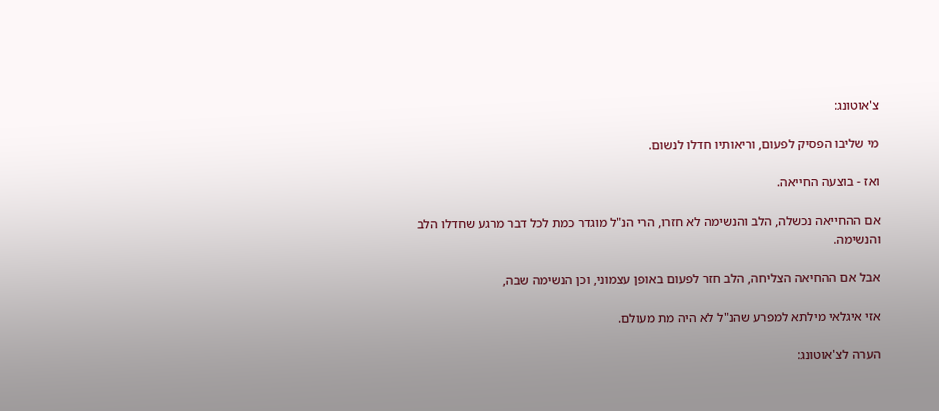צ'אוטונג:

מי שליבו הפסיק לפעום, וריאותיו חדלו לנשום.

ואז - בוצעה החייאה.

אם ההחייאה נכשלה, הלב והנשימה לא חזרו, הרי הנ"ל מוגדר כמת לכל דבר מרגע שחדלו הלב והנשימה.

אבל אם ההחיאה הצליחה, הלב חזר לפעום באופן עצמוני, וכן הנשימה שבה,

אזי איגלאי מילתא למפרע שהנ"ל לא היה מת מעולם.

הערה לצ'אוטונג: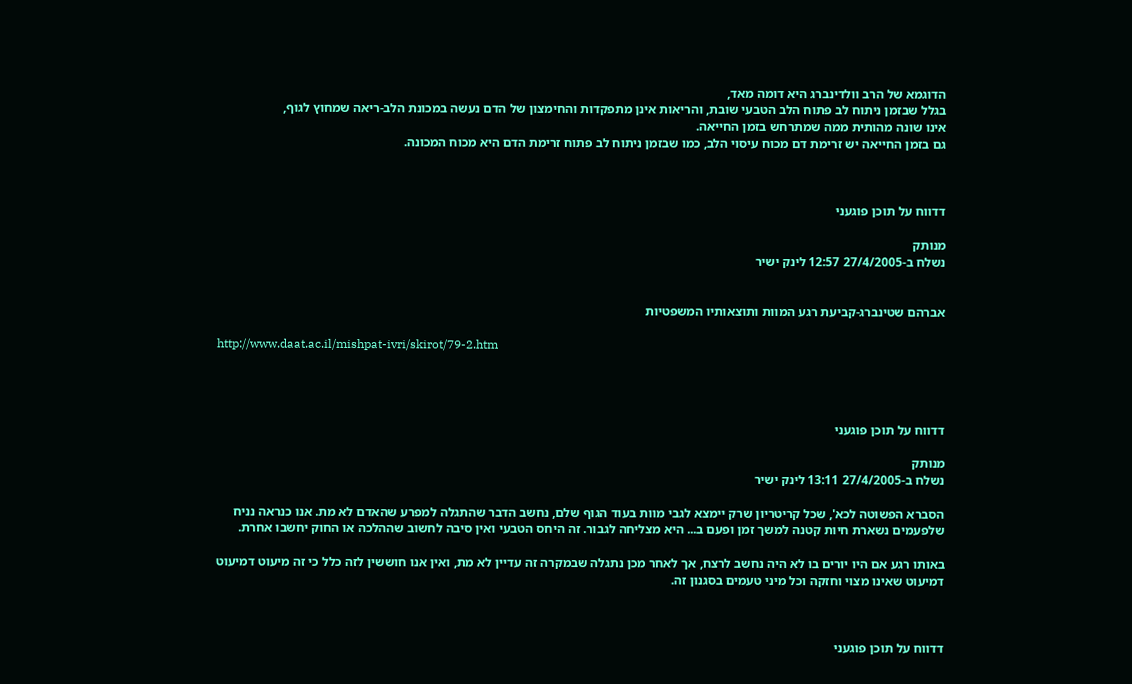הדוגמא של הרב וולדינברג היא דומה מאד,
בגלל שבזמן ניתוח לב פתוח הלב הטבעי שובת, והריאות אינן מתפקדות והחימצון של הדם נעשה במכונת הלב-ריאה שמחוץ לגוף,
אינו שונה מהותית ממה שמתרחש בזמן החייאה.
גם בזמן החייאה יש זרימת דם מכוח עיסוי הלב, כמו שבזמן ניתוח לב פתוח זרימת הדם היא מכוח המכונה.



דדווח על תוכן פוגעני

מנותק
נשלח ב-27/4/2005 12:57 לינק ישיר


אברהם שטינברג-קביעת רגע המוות ותוצאותיו המשפטיות

http://www.daat.ac.il/mishpat-ivri/skirot/79-2.htm




דדווח על תוכן פוגעני

מנותק
נשלח ב-27/4/2005 13:11 לינק ישיר

הסברא הפשוטה לכא', שכל קריטריון שרק יימצא לגבי מוות בעוד הגוף שלם, נחשב הדבר שהתגלה למפרע שהאדם לא מת. אנו כנראה נניח שלפעמים נשארת חיות קטנה למשך זמן ופעם ב... היא מצליחה לגבור. זה היחס הטבעי ואין סיבה לחשוב שההלכה או החוק יחשבו אחרת.

באותו רגע אם היו יורים בו לא היה נחשב לרצח, אך לאחר מכן נתגלה שבמקרה זה עדיין לא מת, ואין אנו חוששין לזה כלל כי זה מיעוט דמיעוט דמיעוט שאינו מצוי וחזקה וכל מיני טעמים בסגנון זה.



דדווח על תוכן פוגעני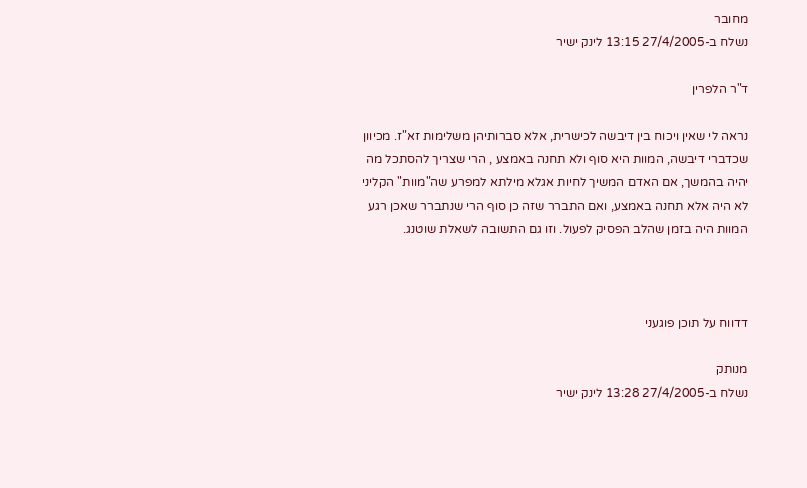מחובר
נשלח ב-27/4/2005 13:15 לינק ישיר

ד"ר הלפרין

נראה לי שאין ויכוח בין דיבשה לכישרית, אלא סברותיהן משלימות זא"ז. מכיוון שכדברי דיבשה, המוות היא סוף ולא תחנה באמצע , הרי שצריך להסתכל מה יהיה בהמשך, אם האדם המשיך לחיות אגלא מילתא למפרע שה"מוות" הקליני לא היה אלא תחנה באמצע, ואם התברר שזה כן סוף הרי שנתברר שאכן רגע המוות היה בזמן שהלב הפסיק לפעול. וזו גם התשובה לשאלת שוטנג.



דדווח על תוכן פוגעני

מנותק
נשלח ב-27/4/2005 13:28 לינק ישיר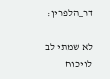דר_הלפרין:

לא שמתי לב לויכוח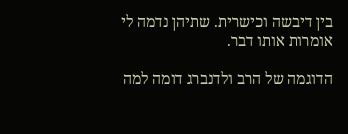בין דיבשה וכישרית. שתיהן נדמה לי אומרות אותו דבר.

הדוגמה של הרב ולדנברג דומה למה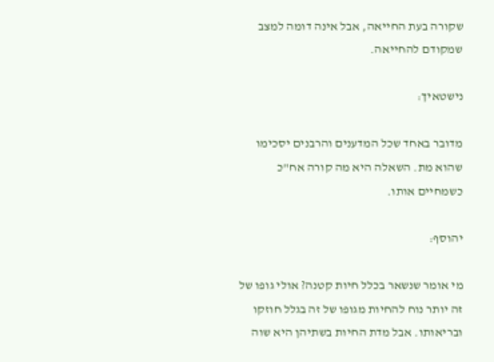שקורה בעת החייאה, אבל אינה דומה למצב שמקודם להחייאה.

נישטאיך:

מדובר באחד שכל המדענים והרבנים יסכימו שהוא מת. השאלה היא מה קורה אח"כ כשמחיים אותו.

יהוסף:

מי אומר שנשאר בכלל חיות קטנה? אולי גופו של זה יותר נוח להחיות מגופו של זה בגלל חוזקו ובריאותו. אבל מדת החיות בשתיהן היא שוה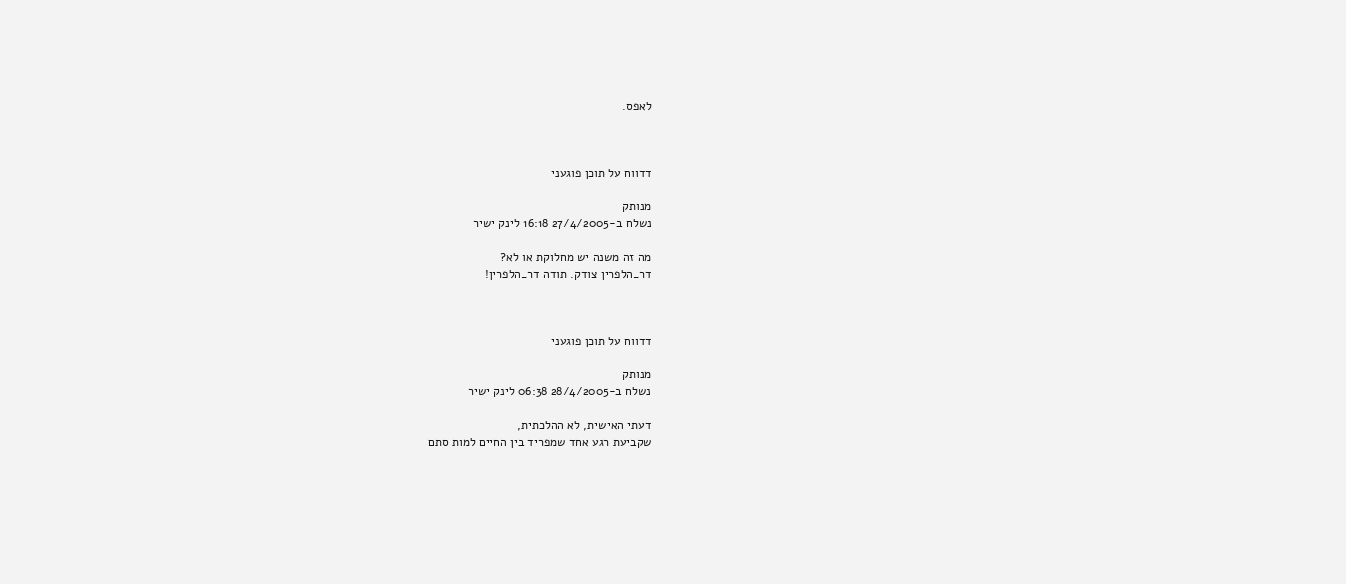לאפס.



דדווח על תוכן פוגעני

מנותק
נשלח ב-27/4/2005 16:18 לינק ישיר

מה זה משנה יש מחלוקת או לא?
דר_הלפרין צודק. תודה דר_הלפרין!



דדווח על תוכן פוגעני

מנותק
נשלח ב-28/4/2005 06:38 לינק ישיר

דעתי האישית, לא ההלכתית,
שקביעת רגע אחד שמפריד בין החיים למות סתם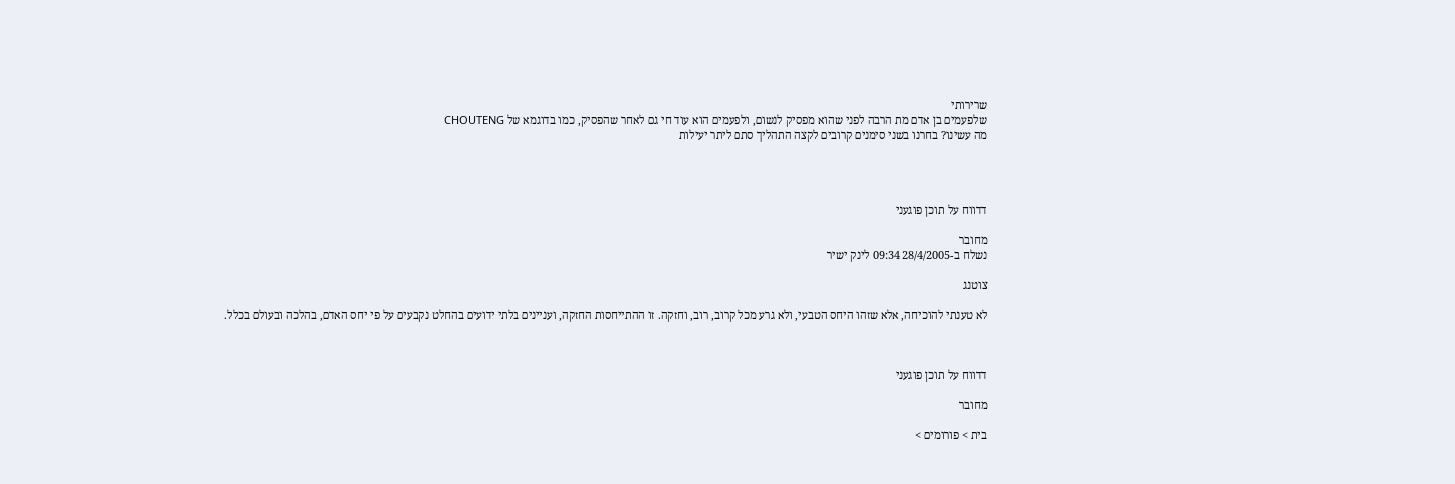שרירותי
שלפעמים בן אדם מת הרבה לפני שהוא מפסיק לנשום, ולפעמים הוא עוד חי גם לאחר שהפסיק, כמו בדוגמא של CHOUTENG
מה עשינו? בחרנו בשני סימנים קרובים לקצה התהליך סתם ליתר יעילות




דדווח על תוכן פוגעני

מחובר
נשלח ב-28/4/2005 09:34 לינק ישיר

צוטנג

לא טענתי להוכיחה, אלא שזהו היחס הטבעי, ולא גרע מכל קרוב, רוב, וחזקה. זו ההתייחסות החזקה, ועניינים בלתי ידועים בהחלט נקבעים על פי יחס האדם, בהלכה ובעולם בכלל.



דדווח על תוכן פוגעני

מחובר

בית > פורומים >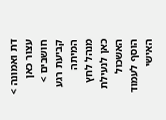דת ואמונה > עצור כאן חושבים > קביעת רגע המיתה
מנהל לחץ כאן לנעילת האשכול
הוסף לעמוד האישי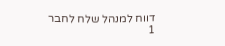דווח למנהל שלח לחבר
1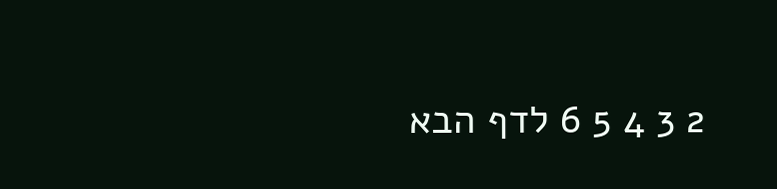2 3 4 5 6 לדף הבא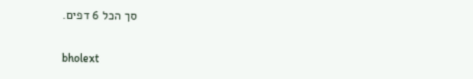סך הכל 6 דפים.

bholext